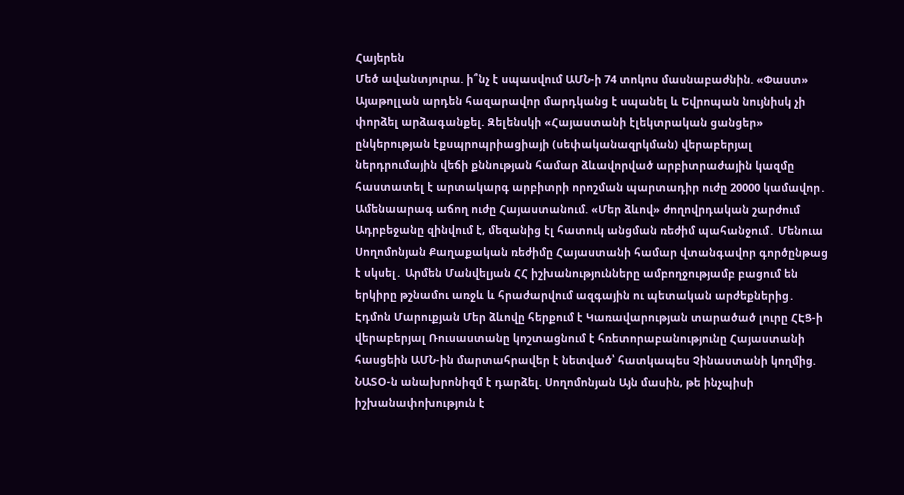Հայերեն
Մեծ ավանտյուրա. ի՞նչ է սպասվում ԱՄՆ-ի 74 տոկոս մասնաբաժնին. «Փաստ» Այաթոլլան արդեն հազարավոր մարդկանց է uպանել և Եվրոպան նույնիսկ չի փորձել արձագանքել. Զելենսկի «Հայաստանի էլեկտրական ցանցեր» ընկերության էքսպրոպրիացիայի (սեփականազրկման) վերաբերյալ ներդրումային վեճի քննության համար ձևավորված արբիտրաժային կազմը հաստատել է արտակարգ արբիտրի որոշման պարտադիր ուժը 20000 կամավոր․ Ամենաարագ աճող ուժը Հայաստանում. «Մեր ձևով» ժողովրդական շարժում Ադրբեջանը զինվում է, մեզանից էլ հատուկ անցման ռեժիմ պահանջում․ Մենուա Սողոմոնյան Քաղաքական ռեժիմը Հայաստանի համար վտանգավոր գործընթաց է սկսել․ Արմեն Մանվելյան ՀՀ իշխանությունները ամբողջությամբ բացում են երկիրը թշնամու առջև և հրաժարվում ազգային ու պետական արժեքներից․ Էդմոն Մարուքյան Մեր ձևովը հերքում է Կառավարության տարածած լուրը ՀԷՑ-ի վերաբերյալ Ռուսաստանը կոշտացնում է հռետորաբանությունը Հայաստանի հասցեին ԱՄՆ-ին մարտահրավեր է նետված՝ հատկապես Չինաստանի կողմից. ՆԱՏՕ-ն անախրոնիզմ է դարձել. Սողոմոնյան Այն մասին, թե ինչպիսի իշխանափոխություն է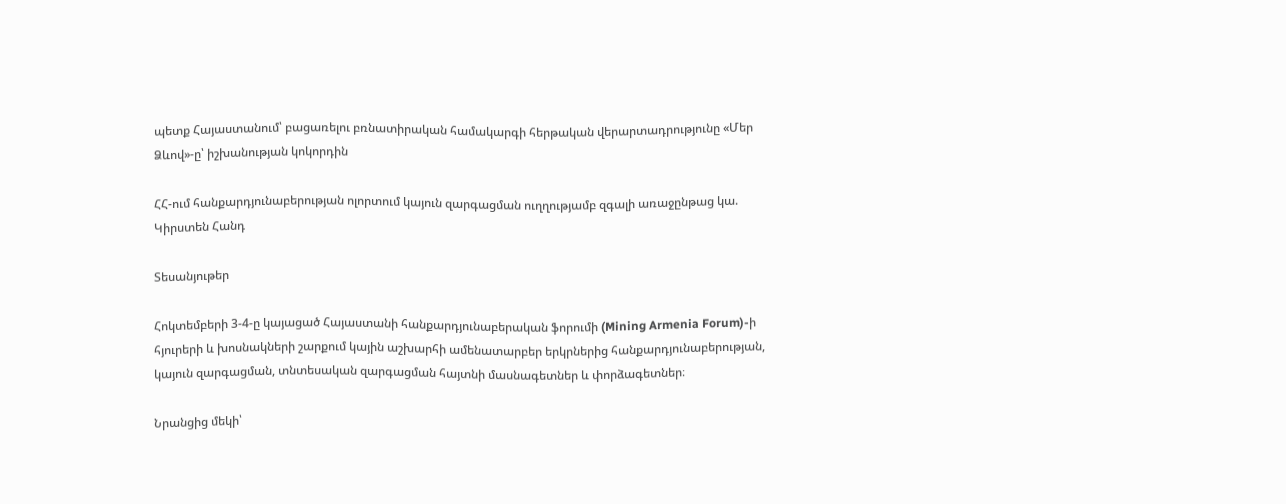պետք Հայաստանում՝ բացառելու բռնատիրական համակարգի հերթական վերարտադրությունը «Մեր Ձևով»-ը՝ իշխանության կոկորդին

ՀՀ-ում հանքարդյունաբերության ոլորտում կայուն զարգացման ուղղությամբ զգալի առաջընթաց կա. Կիրստեն Հանդ

Տեսանյութեր

Հոկտեմբերի 3-4-ը կայացած Հայաստանի հանքարդյունաբերական ֆորումի (Mining Armenia Forum)-ի հյուրերի և խոսնակների շարքում կային աշխարհի ամենատարբեր երկրներից հանքարդյունաբերության, կայուն զարգացման, տնտեսական զարգացման հայտնի մասնագետներ և փորձագետներ։

Նրանցից մեկի՝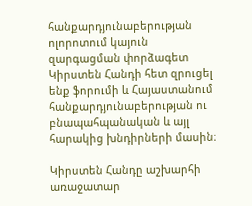հանքարդյունաբերության ոլորոտում կայուն զարգացման փորձագետ Կիրստեն Հանդի հետ զրուցել ենք ֆորումի և Հայաստանում հանքարդյունաբերության ու բնապահպանական և այլ հարակից խնդիրների մասին։

Կիրստեն Հանդը աշխարհի առաջատար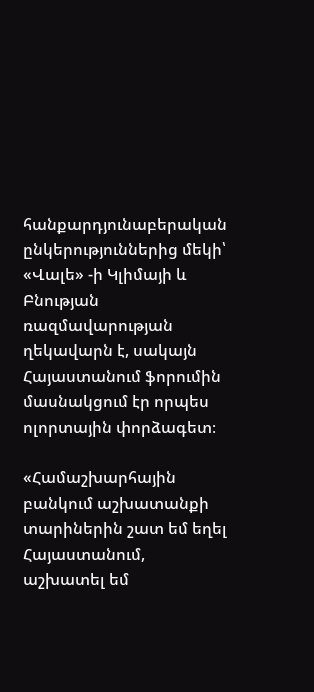հանքարդյունաբերական ընկերություններից մեկի՝ «Վալե» -ի Կլիմայի և Բնության ռազմավարության ղեկավարն է, սակայն Հայաստանում ֆորումին մասնակցում էր որպես ոլորտային փորձագետ։

«Համաշխարհային բանկում աշխատանքի տարիներին շատ եմ եղել Հայաստանում, աշխատել եմ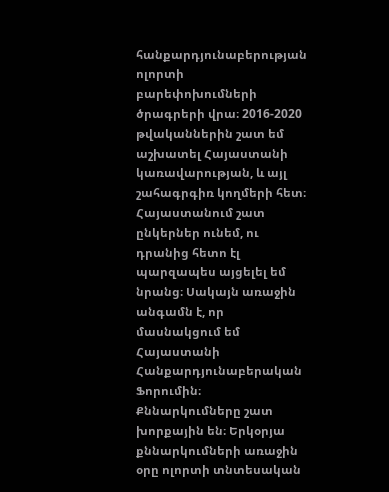հանքարդյունաբերության ոլորտի բարեփոխումների ծրագրերի վրա։ 2016-2020 թվականներին շատ եմ աշխատել Հայաստանի կառավարության, և այլ շահագրգիռ կողմերի հետ։ Հայաստանում շատ ընկերներ ունեմ, ու դրանից հետո էլ պարզապես այցելել եմ նրանց։ Սակայն առաջին անգամն է, որ մասնակցում եմ Հայաստանի Հանքարդյունաբերական Ֆորումին։ Քննարկումները շատ խորքային են։ Երկօրյա քննարկումների առաջին օրը ոլորտի տնտեսական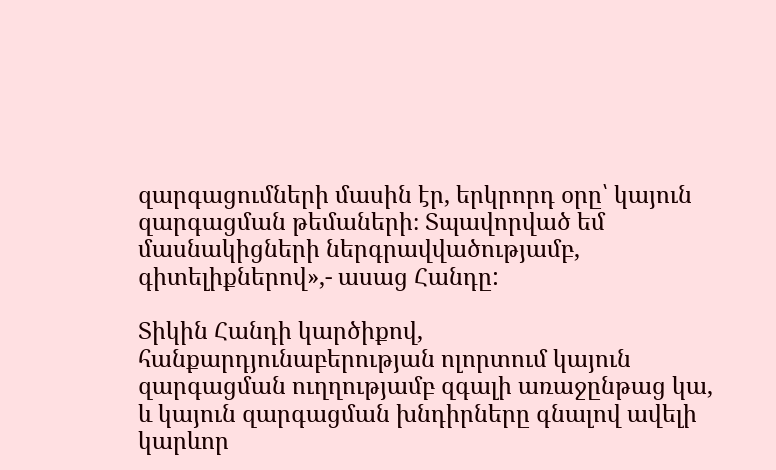զարգացումների մասին էր, երկրորդ օրը՝ կայուն զարգացման թեմաների։ Տպավորված եմ մասնակիցների ներգրավվածությամբ, գիտելիքներով»,- ասաց Հանդը:

Տիկին Հանդի կարծիքով, հանքարդյունաբերության ոլորտում կայուն զարգացման ուղղությամբ զգալի առաջընթաց կա, և կայուն զարգացման խնդիրները գնալով ավելի կարևոր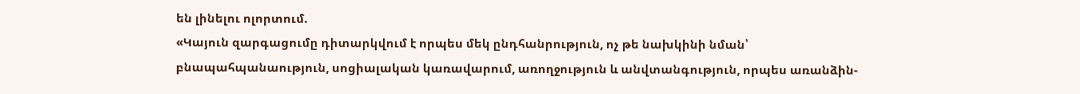են լինելու ոլորտում.
«Կայուն զարգացումը դիտարկվում է որպես մեկ ընդհանրություն, ոչ թե նախկինի նման՝ բնապահպանաություն, սոցիալական կառավարում, առողջություն և անվտանգություն, որպես առանձին-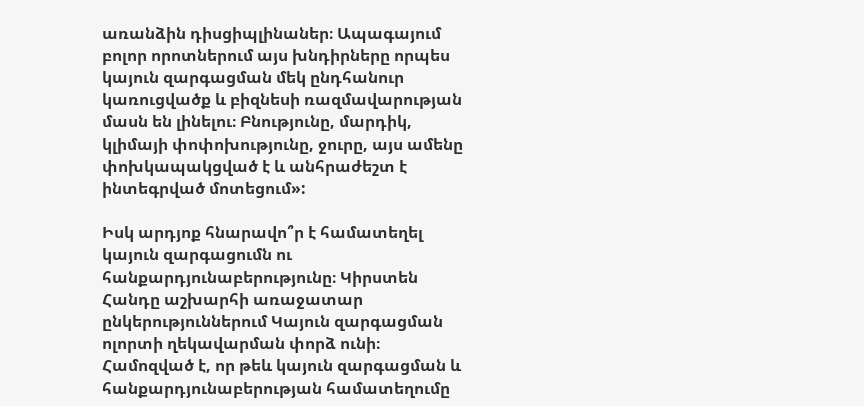առանձին դիսցիպլինաներ։ Ապագայում բոլոր որոտներում այս խնդիրները որպես կայուն զարգացման մեկ ընդհանուր կառուցվածք և բիզնեսի ռազմավարության մասն են լինելու։ Բնությունը, մարդիկ, կլիմայի փոփոխությունը, ջուրը, այս ամենը փոխկապակցված է և անհրաժեշտ է ինտեգրված մոտեցում»:

Իսկ արդյոք հնարավո՞ր է համատեղել կայուն զարգացումն ու հանքարդյունաբերությունը։ Կիրստեն Հանդը աշխարհի առաջատար ընկերություններում Կայուն զարգացման ոլորտի ղեկավարման փորձ ունի։ Համոզված է, որ թեև կայուն զարգացման և հանքարդյունաբերության համատեղումը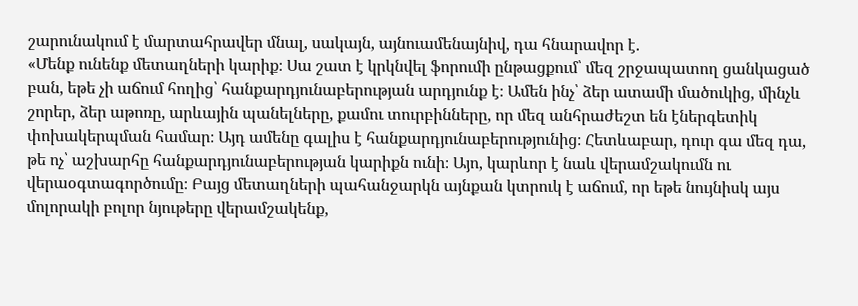շարունակում է մարտահրավեր մնալ, սակայն, այնուամենայնիվ, դա հնարավոր է.
«Մենք ունենք մետաղների կարիք։ Սա շատ է կրկնվել ֆորումի ընթացքում՝ մեզ շրջապատող ցանկացած բան, եթե չի աճում հողից՝ հանքարդյունաբերության արդյունք է։ Ամեն ինչ՝ ձեր ատամի մածուկից, մինչև շորեր, ձեր աթոռը, արևային պանելները, քամու տուրբինները, որ մեզ անհրաժեշտ են էներգետիկ փոխակերպման համար։ Այդ ամենը գալիս է հանքարդյունաբերությունից։ Հետևաբար, դուր գա մեզ դա, թե ոչ՝ աշխարհը հանքարդյունաբերության կարիքն ունի։ Այո, կարևոր է նաև վերամշակումն ու վերաօգտագործումը։ Բայց մետաղների պահանջարկն այնքան կտրուկ է աճում, որ եթե նույնիսկ այս մոլորակի բոլոր նյութերը վերամշակենք,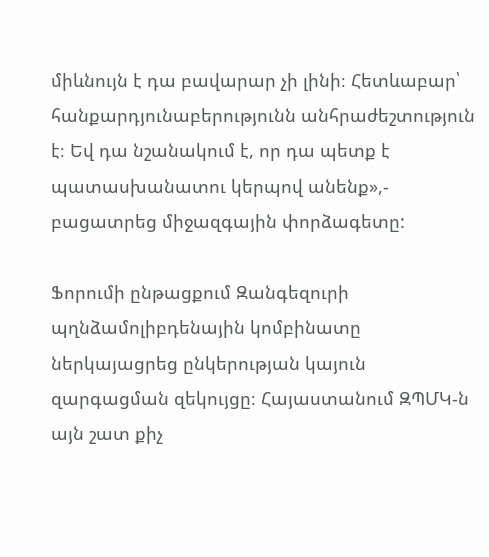միևնույն է դա բավարար չի լինի։ Հետևաբար՝ հանքարդյունաբերությունն անհրաժեշտություն է։ Եվ դա նշանակում է, որ դա պետք է պատասխանատու կերպով անենք»,- բացատրեց միջազգային փորձագետը:

Ֆորումի ընթացքում Զանգեզուրի պղնձամոլիբդենային կոմբինատը ներկայացրեց ընկերության կայուն զարգացման զեկույցը։ Հայաստանում ԶՊՄԿ-ն այն շատ քիչ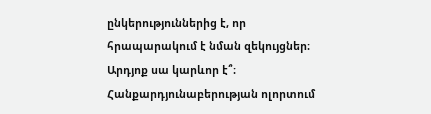ընկերություններից է, որ հրապարակում է նման զեկույցներ։ Արդյոք սա կարևոր է՞։ Հանքարդյունաբերության ոլորտում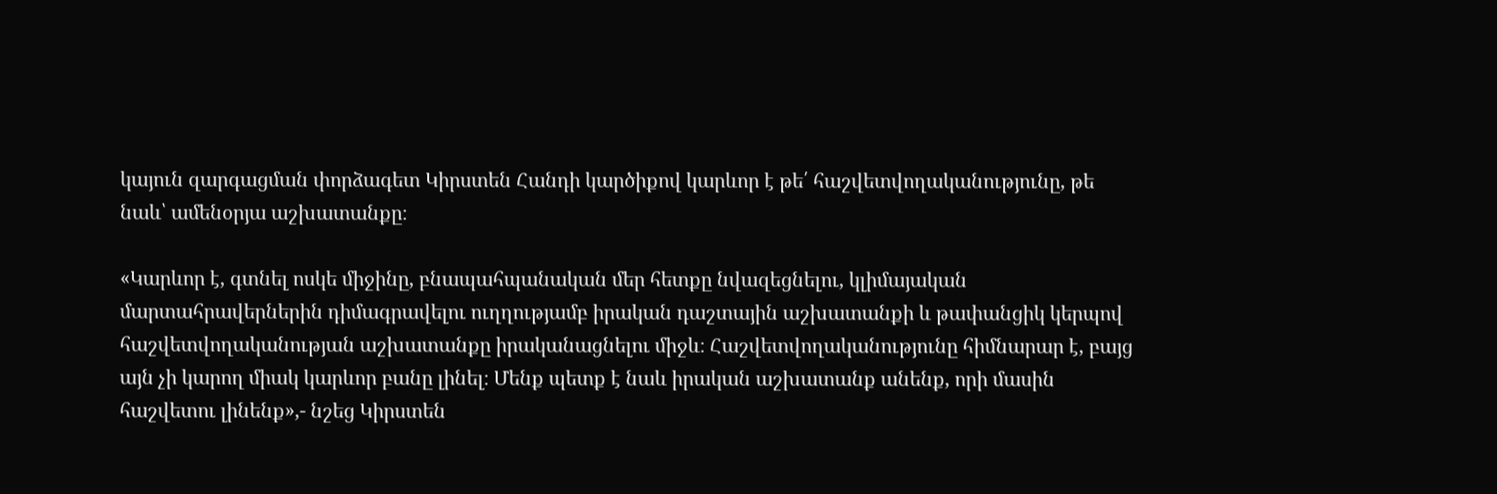կայուն զարգացման փորձագետ Կիրստեն Հանդի կարծիքով կարևոր է թե՛ հաշվետվողականությունը, թե նաև՝ ամենօրյա աշխատանքը։

«Կարևոր է, գտնել ոսկե միջինը, բնապահպանական մեր հետքը նվազեցնելու, կլիմայական մարտահրավերներին դիմագրավելու ուղղությամբ իրական դաշտային աշխատանքի և թափանցիկ կերպով հաշվետվողականության աշխատանքը իրականացնելու միջև։ Հաշվետվողականությունը հիմնարար է, բայց այն չի կարող միակ կարևոր բանը լինել։ Մենք պետք է նաև իրական աշխատանք անենք, որի մասին հաշվետու լինենք»,- նշեց Կիրստեն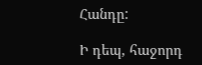Հանդը:

Ի դեպ, հաջորդ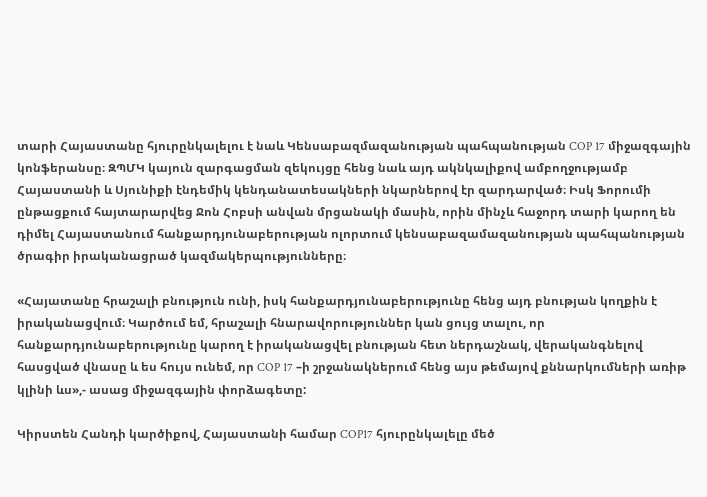տարի Հայաստանը հյուրընկալելու է նաև Կենսաբազմազանության պահպանության COP 17 միջազգային կոնֆերանսը։ ԶՊՄԿ կայուն զարգացման զեկույցը հենց նաև այդ ակնկալիքով ամբողջությամբ Հայաստանի և Սյունիքի էնդեմիկ կենդանատեսակների նկարներով էր զարդարված։ Իսկ Ֆորումի ընթացքում հայտարարվեց Ջոն Հոբսի անվան մրցանակի մասին, որին մինչև հաջորդ տարի կարող են դիմել Հայաստանում հանքարդյունաբերության ոլորտում կենսաբազամազանության պահպանության ծրագիր իրականացրած կազմակերպությունները։

«Հայատանը հրաշալի բնություն ունի, իսկ հանքարդյունաբերությունը հենց այդ բնության կողքին է իրականացվում։ Կարծում եմ, հրաշալի հնարավորություններ կան ցույց տալու, որ հանքարդյունաբերությունը կարող է իրականացվել բնության հետ ներդաշնակ, վերականգնելով հասցված վնասը և ես հույս ունեմ, որ COP 17 –ի շրջանակներում հենց այս թեմայով քննարկումների առիթ կլինի ևս»,- ասաց միջազգային փորձագետը:

Կիրստեն Հանդի կարծիքով, Հայաստանի համար COP17 հյուրընկալելը մեծ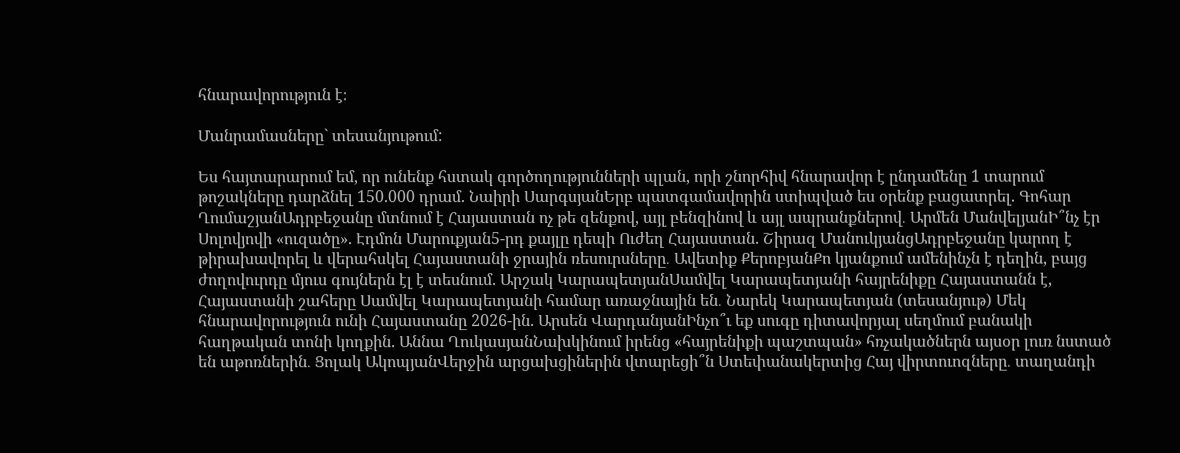հնարավորություն է։

Մանրամասները` տեսանյութում:

Ես հայտարարում եմ, որ ունենք հստակ գործողությունների պլան, որի շնորհիվ հնարավոր է ընդամենը 1 տարում թոշակները դարձնել 150.000 դրամ. Նաիրի ՍարգսյանԵրբ պատգամավորին ստիպված ես օրենք բացատրել. Գոհար ՂումաշյանԱդրբեջանը մտնում է Հայաստան ոչ թե զենքով, այլ բենզինով և այլ ապրանքներով․ Արմեն ՄանվելյանԻ՞նչ էր Սոլովյովի «ուզածը». Էդմոն Մարուքյան5-րդ քայլը դեպի Ուժեղ Հայաստան. Շիրազ ՄանուկյանցԱդրբեջանը կարող է թիրախավորել և վերահսկել Հայաստանի ջրային ռեսուրսները․ Ավետիք ՔերոբյանՔո կյանքում ամենինչն է դեղին, բայց ժողովուրդը մյուս գույներն էլ է տեսնում. Արշակ ԿարապետյանՍամվել Կարապետյանի հայրենիքը Հայաստանն է, Հայաստանի շահերը Սամվել Կարապետյանի համար առաջնային են․ Նարեկ Կարապետյան (տեսանյութ) Մեկ հնարավորություն ունի Հայաստանը 2026-ին. Արսեն ՎարդանյանԻնչո՞ւ եք սուգը դիտավորյալ սեղմում բանակի հաղթական տոնի կողքին. Աննա ՂուկասյանՆախկինում իրենց «հայրենիքի պաշտպան» հռչակածներն այսօր լուռ նստած են աթոռներին․ Ցոլակ ԱկոպյանՎերջին արցախցիներին վտարեցի՞ն Ստեփանակերտից Հայ վիրտուոզները․ տաղանդի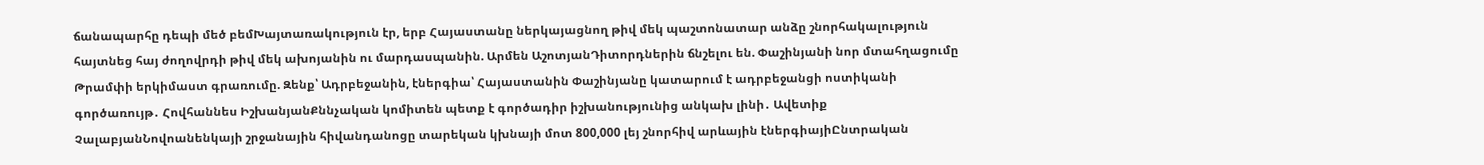ճանապարհը դեպի մեծ բեմԽայտառակություն էր, երբ Հայաստանը ներկայացնող թիվ մեկ պաշտոնատար անձը շնորհակալություն հայտնեց հայ ժողովրդի թիվ մեկ ախոյանին ու մարդասպանին. Արմեն ԱշոտյանԴիտորդներին ճնշելու են. Փաշինյանի նոր մտահղացումը Թրամփի երկիմաստ գրառումը. Զենք՝ Ադրբեջանին, էներգիա՝ Հայաստանին Փաշինյանը կատարում է ադրբեջանցի ոստիկանի գործառույթ․ Հովհաննես ԻշխանյանՔննչական կոմիտեն պետք է գործադիր իշխանությունից անկախ լինի․ Ավետիք ՉալաբյանՆովոանենկայի շրջանային հիվանդանոցը տարեկան կխնայի մոտ 800,000 լեյ շնորհիվ արևային էներգիայիԸնտրական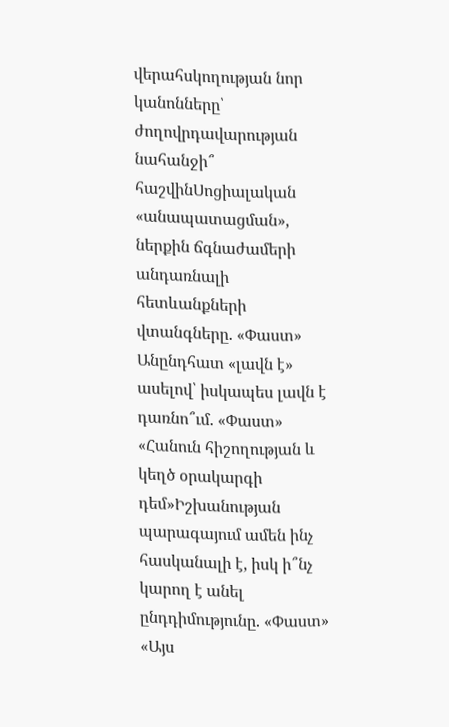վերահսկողության նոր կանոնները՝ ժողովրդավարության նահանջի՞ հաշվինՍոցիալական «անապատացման», ներքին ճգնաժամերի անդառնալի հետևանքների վտանգները. «Փաստ» Անընդհատ «լավն է» ասելով՝ իսկապես լավն է դառնո՞ւմ. «Փաստ» «Հանուն հիշողության և կեղծ օրակարգի դեմ»Իշխանության պարագայում ամեն ինչ հասկանալի է, իսկ ի՞նչ կարող է անել ընդդիմությունը. «Փաստ» «Այս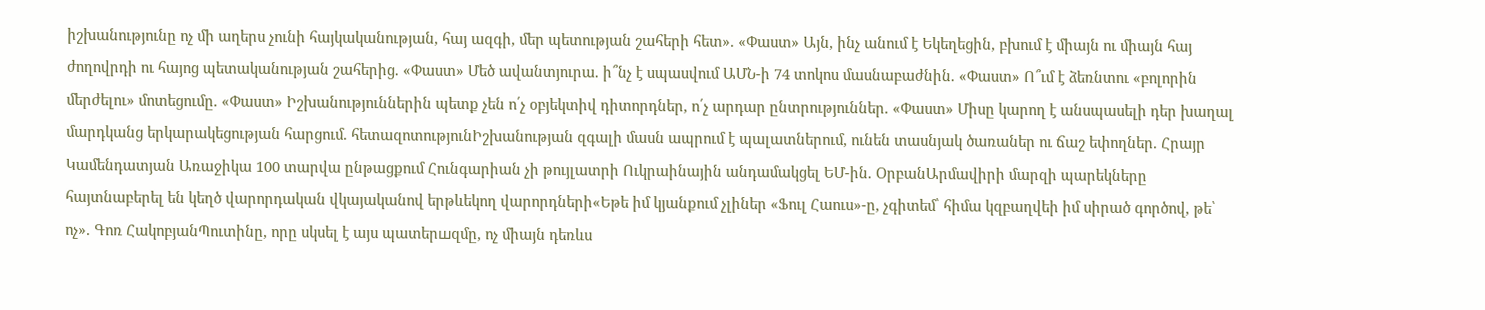իշխանությունը ոչ մի աղերս չունի հայկականության, հայ ազգի, մեր պետության շահերի հետ». «Փաստ» Այն, ինչ անում է Եկեղեցին, բխում է միայն ու միայն հայ ժողովրդի ու հայոց պետականության շահերից. «Փաստ» Մեծ ավանտյուրա. ի՞նչ է սպասվում ԱՄՆ-ի 74 տոկոս մասնաբաժնին. «Փաստ» Ո՞ւմ է ձեռնտու «բոլորին մերժելու» մոտեցումը. «Փաստ» Իշխանություններին պետք չեն ո՛չ օբյեկտիվ դիտորդներ, ո՛չ արդար ընտրություններ. «Փաստ» Միսը կարող է անսպասելի դեր խաղալ մարդկանց երկարակեցության հարցում. հետազոտությունԻշխանության զգալի մասն ապրում է պալատներում, ունեն տասնյակ ծառաներ ու ճաշ եփողներ. Հրայր Կամենդատյան Առաջիկա 100 տարվա ընթացքում Հունգարիան չի թույլատրի Ուկրաինային անդամակցել ԵՄ-ին. ՕրբանԱրմավիրի մարզի պարեկները հայտնաբերել են կեղծ վարորդական վկայականով երթևեկող վարորդների«Եթե իմ կյանքում չլիներ «Ֆուլ Հաուս»-ը, չգիտեմ՝ հիմա կզբաղվեի իմ սիրած գործով, թե՝ ոչ». Գոռ ՀակոբյանՊուտինը, որը սկսել է այս պատերшզմը, ոչ միայն դեռևս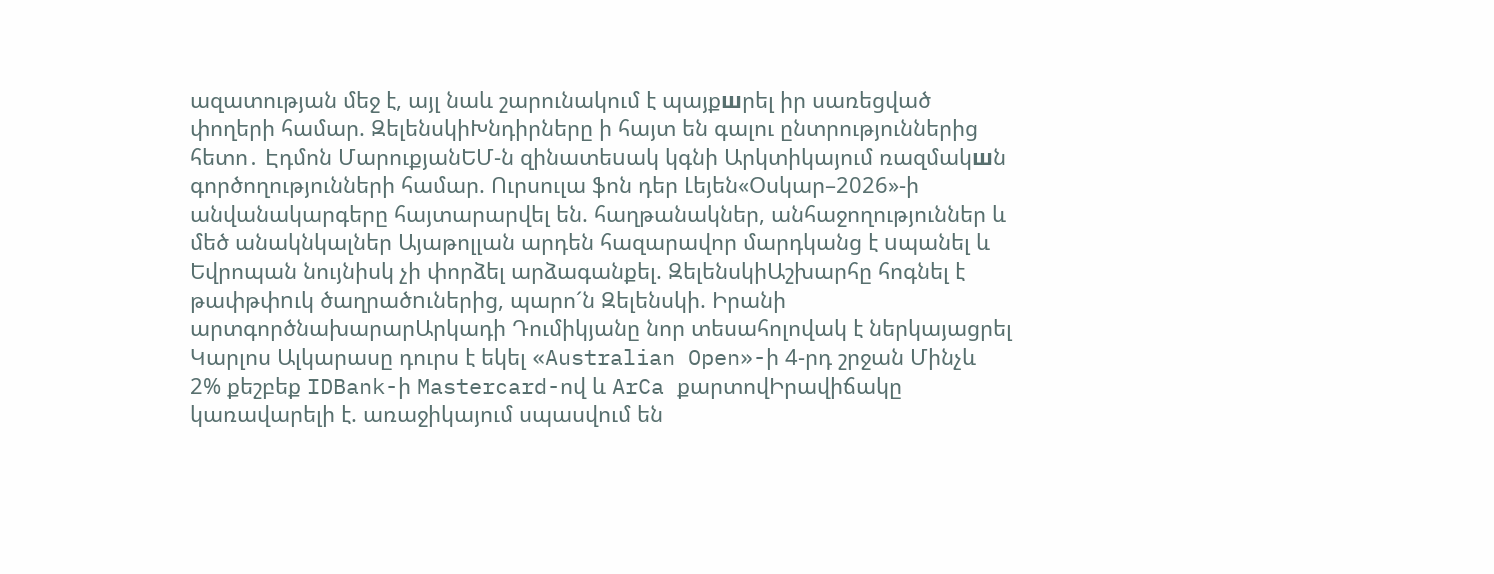ազատության մեջ է, այլ նաև շարունակում է պայքшրել իր սառեցված փողերի համար. ԶելենսկիԽնդիրները ի հայտ են գալու ընտրություններից հետո․ Էդմոն ՄարուքյանԵՄ-ն զինատեuակ կգնի Արկտիկայում ռազմակшն գործողությունների համար. Ուրսուլա ֆոն դեր Լեյեն«Օսկար–2026»-ի անվանակարգերը հայտարարվել են. հաղթանակներ, անհաջողություններ և մեծ անակնկալներ Այաթոլլան արդեն հազարավոր մարդկանց է uպանել և Եվրոպան նույնիսկ չի փորձել արձագանքել. ԶելենսկիԱշխարհը հոգնել է թափթփnւկ ծաղրածnւներից, պարո´ն Զելենսկի. Իրանի արտգործնախարարԱրկադի Դումիկյանը նոր տեսահոլովակ է ներկայացրել Կարլոս Ալկարասը դուրս է եկել «Australian Open»-ի 4-րդ շրջան Մինչև 2% քեշբեք IDBank-ի Mastercard-ով և ArCa քարտովԻրավիճակը կառավարելի է. առաջիկայում սպասվում են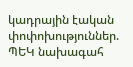կադրային էական փոփոխություններ. ՊԵԿ նախագահ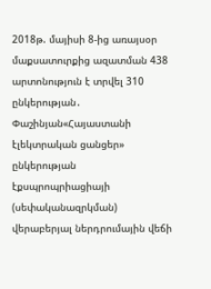2018թ. մայիսի 8-ից առայսօր մաքսատուրքից ազատման 438 արտոնություն է տրվել 310 ընկերության․ Փաշինյան«Հայաստանի էլեկտրական ցանցեր» ընկերության էքսպրոպրիացիայի (սեփականազրկման) վերաբերյալ ներդրումային վեճի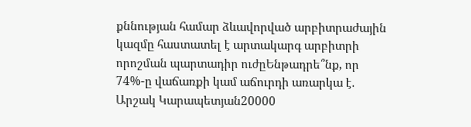քննության համար ձևավորված արբիտրաժային կազմը հաստատել է արտակարգ արբիտրի որոշման պարտադիր ուժըԵնթադրե՞նք, որ 74%-ը վաճառքի կամ աճուրդի առարկա է. Արշակ Կարապետյան20000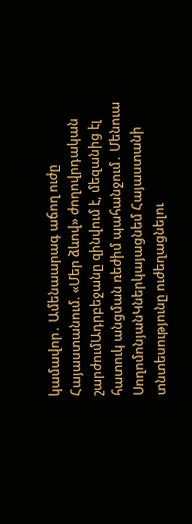կամավոր․ Ամենաարագ աճող ուժը Հայաստանում. «Մեր ձևով» ժողովրդական շարժումԱդրբեջանը զինվում է, մեզանից էլ հատուկ անցման ռեժիմ պահանջում․ Մենուա ՍողոմոնյանԿներկայացնեմ Հայաստանի տնտեսությունը ուժեղացնելու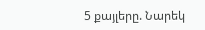5 քայլերը. Նարեկ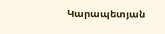Կարապետյան